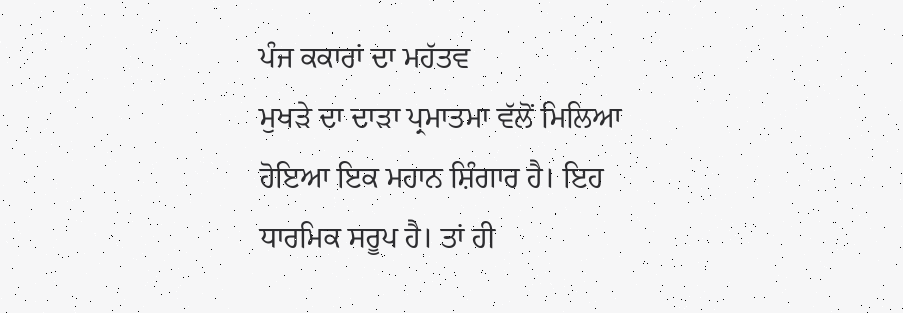ਪੰਜ ਕਕਾਰਾਂ ਦਾ ਮਹੱਤਵ
ਮੁਖੜੇ ਦਾ ਦਾੜਾ ਪ੍ਰਮਾਤਮਾ ਵੱਲੋਂ ਮਿਲਿਆ ਹੋਇਆ ਇਕ ਮਹਾਨ ਸ਼ਿੰਗਾਰ ਹੈ। ਇਹ ਧਾਰਮਿਕ ਸਰੂਪ ਹੈ। ਤਾਂ ਹੀ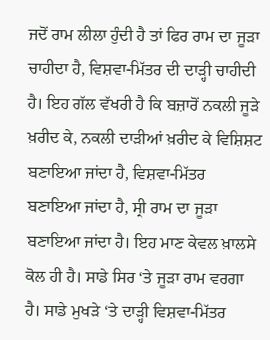ਜਦੋਂ ਰਾਮ ਲੀਲਾ ਹੁੰਦੀ ਹੈ ਤਾਂ ਫਿਰ ਰਾਮ ਦਾ ਜੂੜਾ ਚਾਹੀਦਾ ਹੈ, ਵਿਸ਼ਵਾ-ਮਿੱਤਰ ਦੀ ਦਾੜ੍ਹੀ ਚਾਹੀਦੀ ਹੈ। ਇਹ ਗੱਲ ਵੱਖਰੀ ਹੈ ਕਿ ਬਜ਼ਾਰੋਂ ਨਕਲੀ ਜੂੜੇ ਖ਼ਰੀਦ ਕੇ, ਨਕਲੀ ਦਾੜੀਆਂ ਖ਼ਰੀਦ ਕੇ ਵਿਸ਼ਿਸ਼ਟ ਬਣਾਇਆ ਜਾਂਦਾ ਹੈ, ਵਿਸ਼ਵਾ-ਮਿੱਤਰ ਬਣਾਇਆ ਜਾਂਦਾ ਹੈ, ਸ੍ਰੀ ਰਾਮ ਦਾ ਜੂੜਾ ਬਣਾਇਆ ਜਾਂਦਾ ਹੈ। ਇਹ ਮਾਣ ਕੇਵਲ ਖ਼ਾਲਸੇ ਕੋਲ ਹੀ ਹੈ। ਸਾਡੇ ਸਿਰ ‘ਤੇ ਜੂੜਾ ਰਾਮ ਵਰਗਾ ਹੈ। ਸਾਡੇ ਮੁਖੜੇ ‘ਤੇ ਦਾੜ੍ਹੀ ਵਿਸ਼ਵਾ-ਮਿੱਤਰ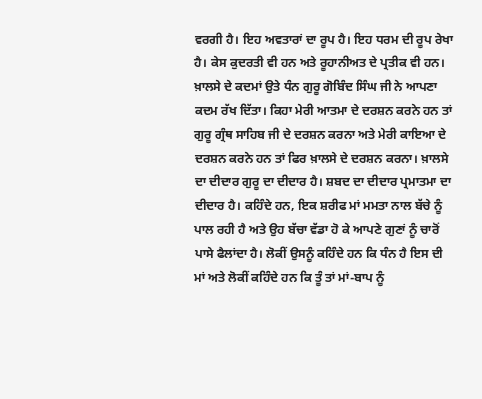ਵਰਗੀ ਹੈ। ਇਹ ਅਵਤਾਰਾਂ ਦਾ ਰੂਪ ਹੈ। ਇਹ ਧਰਮ ਦੀ ਰੂਪ ਰੇਖਾ ਹੈ। ਕੇਸ ਕੁਦਰਤੀ ਵੀ ਹਨ ਅਤੇ ਰੂਹਾਨੀਅਤ ਦੇ ਪ੍ਰਤੀਕ ਵੀ ਹਨ।
ਖ਼ਾਲਸੇ ਦੇ ਕਦਮਾਂ ਉਤੇ ਧੰਨ ਗੁਰੂ ਗੋਬਿੰਦ ਸਿੰਘ ਜੀ ਨੇ ਆਪਣਾ ਕਦਮ ਰੱਖ ਦਿੱਤਾ। ਕਿਹਾ ਮੇਰੀ ਆਤਮਾ ਦੇ ਦਰਸ਼ਨ ਕਰਨੇ ਹਨ ਤਾਂ ਗੁਰੂ ਗ੍ਰੰਥ ਸਾਹਿਬ ਜੀ ਦੇ ਦਰਸ਼ਨ ਕਰਨਾ ਅਤੇ ਮੇਰੀ ਕਾਇਆ ਦੇ ਦਰਸ਼ਨ ਕਰਨੇ ਹਨ ਤਾਂ ਫਿਰ ਖ਼ਾਲਸੇ ਦੇ ਦਰਸ਼ਨ ਕਰਨਾ। ਖ਼ਾਲਸੇ ਦਾ ਦੀਦਾਰ ਗੁਰੂ ਦਾ ਦੀਦਾਰ ਹੈ। ਸ਼ਬਦ ਦਾ ਦੀਦਾਰ ਪ੍ਰਮਾਤਮਾ ਦਾ ਦੀਦਾਰ ਹੈ। ਕਹਿੰਦੇ ਹਨ, ਇਕ ਸ਼ਰੀਫ ਮਾਂ ਮਮਤਾ ਨਾਲ ਬੱਚੇ ਨੂੰ ਪਾਲ ਰਹੀ ਹੈ ਅਤੇ ਉਹ ਬੱਚਾ ਵੱਡਾ ਹੋ ਕੇ ਆਪਣੇ ਗੁਣਾਂ ਨੂੰ ਚਾਰੋਂ ਪਾਸੇ ਫੈਲਾਂਦਾ ਹੈ। ਲੋਕੀਂ ਉਸਨੂੰ ਕਹਿੰਦੇ ਹਨ ਕਿ ਧੰਨ ਹੈ ਇਸ ਦੀ ਮਾਂ ਅਤੇ ਲੋਕੀਂ ਕਹਿੰਦੇ ਹਨ ਕਿ ਤੂੰ ਤਾਂ ਮਾਂ-ਬਾਪ ਨੂੰ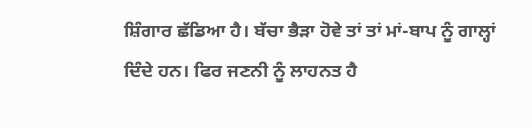ਸ਼ਿੰਗਾਰ ਛੱਡਿਆ ਹੈ। ਬੱਚਾ ਭੈੜਾ ਹੋਵੇ ਤਾਂ ਤਾਂ ਮਾਂ-ਬਾਪ ਨੂੰ ਗਾਲ੍ਹਾਂ ਦਿੰਦੇ ਹਨ। ਫਿਰ ਜਣਨੀ ਨੂੰ ਲਾਹਨਤ ਹੈ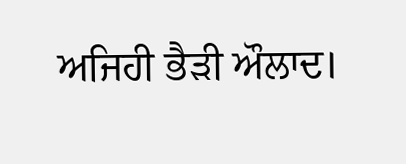ਅਜਿਹੀ ਭੈੜੀ ਔਲਾਦ।